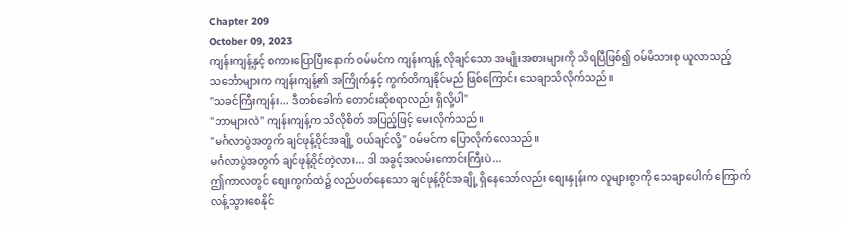Chapter 209
October 09, 2023
ကျန်းကျန့်နှင့် စကားပြောပြီးနောက် ဝမ်မင်က ကျန်းကျန့် လိုချင်သော အမျိုးအစားများကို သိရပြီဖြစ်၍ ဝမ်မိသားစု ယူလာသည့် သင်္ဘောများက ကျန်းကျန့်၏ အကြိုက်နှင့် ကွက်တိကျနိုင်မည် ဖြစ်ကြောင်း သေချာသိလိုက်သည်။
"သခင်ကြီးကျန်း... ဒီတစ်ခေါက် တောင်းဆိုစရာလည်း ရှိလို့ပါ"
"ဘာများလဲ" ကျန်းကျန့်က သိလိုစိတ် အပြည့်ဖြင့် မေးလိုက်သည်။
"မင်္ဂလာပွဲအတွက် ချင်ဖုန့်ဝိုင်အချို့ ဝယ်ချင်လို့" ဝမ်မင်က ပြောလိုက်လေသည်။
မင်္ဂလာပွဲအတွက် ချင်ဖုန့်ဝိုင်တဲ့လား... ဒါ အခွင့်အလမ်းကောင်းကြီးပဲ...
ဤကာလတွင် စျေးကွက်ထဲ၌ လည်ပတ်နေသော ချင်ဖုန့်ဝိုင်အချို့ ရှိနေသော်လည်း စျေးနှုန်းက လူများစွာကို သေချာပေါက် ကြောက်လန့်သွားစေနိုင်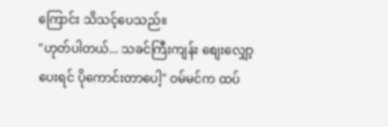ကြောင်း သိသင့်ပေသည်။
"ဟုတ်ပါတယ်... သခင်ကြီးကျန်း စျေးလျှော့ပေးရင် ပိုကောင်းတာပေါ့" ဝမ်မင်က ထပ်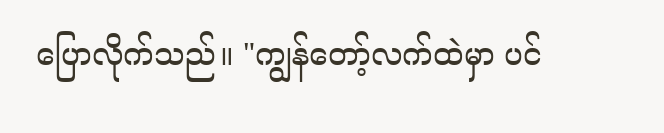ပြောလိုက်သည်။ "ကျွန်တော့်လက်ထဲမှာ ပင်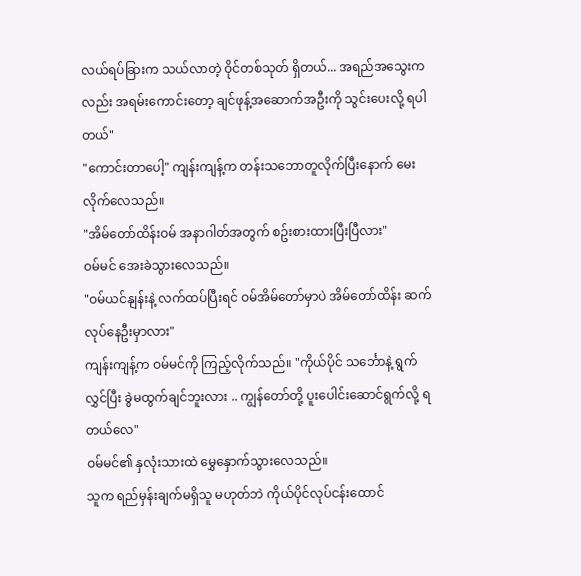လယ်ရပ်ခြားက သယ်လာတဲ့ ဝိုင်တစ်သုတ် ရှိတယ်... အရည်အသွေးကလည်း အရမ်းကောင်းတော့ ချင်ဖုန့်အဆောက်အဦးကို သွင်းပေးလို့ ရပါတယ်"
"ကောင်းတာပေါ့" ကျန်းကျန့်က တန်းသဘောတူလိုက်ပြီးနောက် မေးလိုက်လေသည်။
"အိမ်တော်ထိန်းဝမ် အနာဂါတ်အတွက် စဥ်းစားထားပြီးပြီလား"
ဝမ်မင် အေးခဲသွားလေသည်။
"ဝမ်ယင်နျန်းနဲ့ လက်ထပ်ပြီးရင် ဝမ်အိမ်တော်မှာပဲ အိမ်တော်ထိန်း ဆက်လုပ်နေဦးမှာလား"
ကျန်းကျန့်က ဝမ်မင်ကို ကြည့်လိုက်သည်။ "ကိုယ်ပိုင် သင်္ဘောနဲ့ ရွက်လွှင်ပြီး ခွဲမထွက်ချင်ဘူးလား .. ကျွန်တော်တို့ ပူးပေါင်းဆောင်ရွက်လို့ ရတယ်လေ"
ဝမ်မင်၏ နှလုံးသားထဲ မွှေနှောက်သွားလေသည်။
သူက ရည်မှန်းချက်မရှိသူ မဟုတ်ဘဲ ကိုယ်ပိုင်လုပ်ငန်းထောင်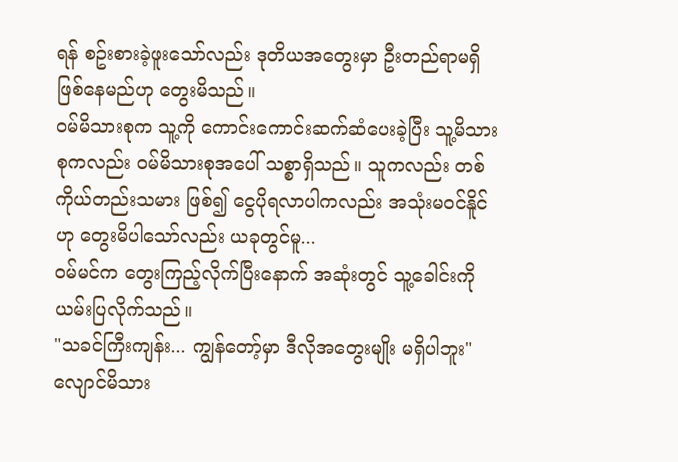ရန် စဥ်းစားခဲ့ဖူးသော်လည်း ဒုတိယအတွေးမှာ ဦးတည်ရာမရှိ ဖြစ်နေမည်ဟု တွေးမိသည်။
ဝမ်မိသားစုက သူ့ကို ကောင်းကောင်းဆက်ဆံပေးခဲ့ပြီး သူ့မိသားစုကလည်း ဝမ်မိသားစုအပေါ် သစ္စာရှိသည်။ သူကလည်း တစ်ကိုယ်တည်းသမား ဖြစ်၍ ငွေပိုရလာပါကလည်း အသုံးမဝင်နိူင်ဟု တွေးမိပါသော်လည်း ယခုတွင်မူ...
ဝမ်မင်က တွေးကြည့်လိုက်ပြီးနောက် အဆုံးတွင် သူ့ခေါင်းကို ယမ်းပြလိုက်သည်။
"သခင်ကြီးကျန်း... ကျွန်တော့်မှာ ဒီလိုအတွေးမျိုး မရှိပါဘူး"
လျောင်မိသား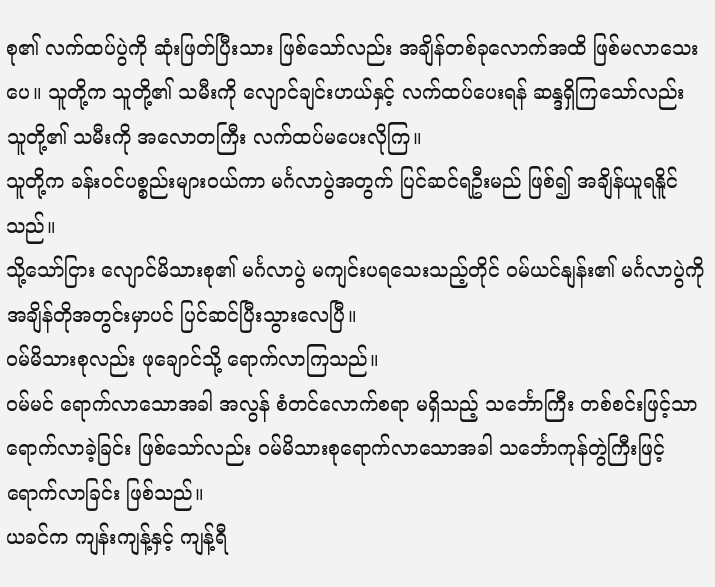စု၏ လက်ထပ်ပွဲကို ဆုံးဖြတ်ပြီးသား ဖြစ်သော်လည်း အချိန်တစ်ခုလောက်အထိ ဖြစ်မလာသေးပေ။ သူတို့က သူတို့၏ သမီးကို လျောင်ချင်းဟယ်နှင့် လက်ထပ်ပေးရန် ဆန္ဒရှိကြသော်လည်း သူတို့၏ သမီးကို အလောတကြီး လက်ထပ်မပေးလိုကြ။
သူတို့က ခန်းဝင်ပစ္စည်းများဝယ်ကာ မင်္ဂလာပွဲအတွက် ပြင်ဆင်ရဦးမည် ဖြစ်၍ အချိန်ယူရနိူင်သည်။
သို့သော်ငြား လျောင်မိသားစု၏ မင်္ဂလာပွဲ မကျင်းပရသေးသည့်တိုင် ဝမ်ယင်နျန်း၏ မင်္ဂလာပွဲကို အချိန်တိုအတွင်းမှာပင် ပြင်ဆင်ပြီးသွားလေပြီ။
ဝမ်မိသားစုလည်း ဖုချောင်သို့ ရောက်လာကြသည်။
ဝမ်မင် ရောက်လာသောအခါ အလွန် စံတင်လောက်စရာ မရှိသည့် သင်္ဘောကြီး တစ်စင်းဖြင့်သာ ရောက်လာခဲ့ခြင်း ဖြစ်သော်လည်း ဝမ်မိသားစုရောက်လာသောအခါ သင်္ဘောကုန်တွဲကြီးဖြင့် ရောက်လာခြင်း ဖြစ်သည်။
ယခင်က ကျန်းကျန့်နှင့် ကျန့်ရီ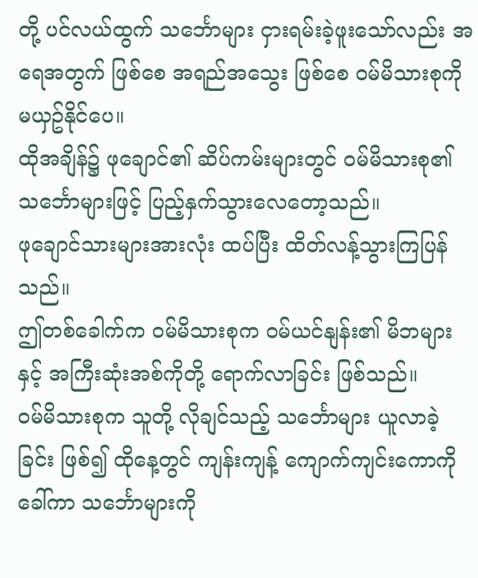တို့ ပင်လယ်ထွက် သင်္ဘောများ ငှားရမ်းခဲ့ဖူးသော်လည်း အရေအတွက် ဖြစ်စေ အရည်အသွေး ဖြစ်စေ ဝမ်မိသားစုကို မယှဥ်နိုင်ပေ။
ထိုအချိန်၌ ဖုချောင်၏ ဆိပ်ကမ်းများတွင် ဝမ်မိသားစု၏ သင်္ဘောများဖြင့် ပြည့်နှက်သွားလေတော့သည်။
ဖုချောင်သားများအားလုံး ထပ်ပြီး ထိတ်လန့်သွားကြပြန်သည်။
ဤတစ်ခေါက်က ဝမ်မိသားစုက ဝမ်ယင်နျန်း၏ မိဘများနှင့် အကြီးဆုံးအစ်ကိုတို့ ရောက်လာခြင်း ဖြစ်သည်။
ဝမ်မိသားစုက သူတို့ လိုချင်သည့် သင်္ဘောများ ယူလာခဲ့ခြင်း ဖြစ်၍ ထိုနေ့တွင် ကျန်းကျန့် ကျောက်ကျင်းကောကို ခေါ်ကာ သင်္ဘောများကို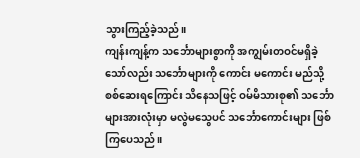သွားကြည့်ခဲ့သည်။
ကျန်းကျန့်က သင်္ဘောများစွာကို အကျွမ်းတဝင်မရှိခဲ့သော်လည်း သင်္ဘောများကို ကောင်း မကောင်း မည်သို့ စစ်ဆေးရကြောင်း သိနေသဖြင့် ဝမ်မိသားစု၏ သင်္ဘောများအားလုံးမှာ မလွဲမသွေပင် သင်္ဘောကောင်းများ ဖြစ်ကြပေသည်။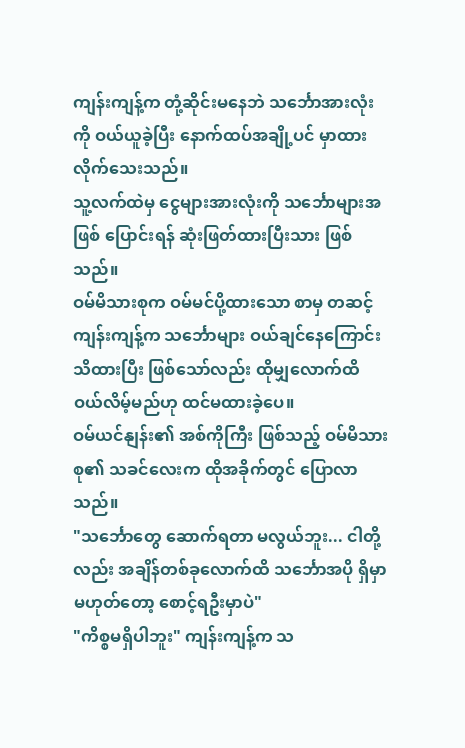ကျန်းကျန့်က တုံ့ဆိုင်းမနေဘဲ သင်္ဘောအားလုံးကို ဝယ်ယူခဲ့ပြီး နောက်ထပ်အချို့ပင် မှာထားလိုက်သေးသည်။
သူ့လက်ထဲမှ ငွေများအားလုံးကို သင်္ဘောများအဖြစ် ပြောင်းရန် ဆုံးဖြတ်ထားပြီးသား ဖြစ်သည်။
ဝမ်မိသားစုက ဝမ်မင်ပို့ထားသော စာမှ တဆင့် ကျန်းကျန့်က သင်္ဘောများ ဝယ်ချင်နေကြောင်း သိထားပြီး ဖြစ်သော်လည်း ထိုမျှလောက်ထိ ဝယ်လိမ့်မည်ဟု ထင်မထားခဲ့ပေ။
ဝမ်ယင်နျန်း၏ အစ်ကိုကြီး ဖြစ်သည့် ဝမ်မိသားစု၏ သခင်လေးက ထိုအခိုက်တွင် ပြောလာသည်။
"သင်္ဘောတွေ ဆောက်ရတာ မလွယ်ဘူး... ငါတို့လည်း အချိန်တစ်ခုလောက်ထိ သင်္ဘောအပို ရှိမှာ မဟုတ်တော့ စောင့်ရဦးမှာပဲ"
"ကိစ္စမရှိပါဘူး" ကျန်းကျန့်က သ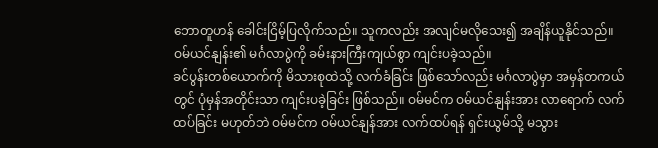ဘောတူဟန် ခေါင်းငြိမ့်ပြလိုက်သည်။ သူကလည်း အလျင်မလိုသေး၍ အချိန်ယူနိုင်သည်။
ဝမ်ယင်နျန်း၏ မင်္ဂလာပွဲကို ခမ်းနားကြီးကျယ်စွာ ကျင်းပခဲ့သည်။
ခင်ပွန်းတစ်ယောက်ကို မိသားစုထဲသို့ လက်ခံခြင်း ဖြစ်သော်လည်း မင်္ဂလာပွဲမှာ အမှန်တကယ်တွင် ပုံမှန်အတိုင်းသာ ကျင်းပခဲ့ခြင်း ဖြစ်သည်။ ဝမ်မင်က ဝမ်ယင်နျန်းအား လာရောက် လက်ထပ်ခြင်း မဟုတ်ဘဲ ဝမ်မင်က ဝမ်ယင်နျန်အား လက်ထပ်ရန် ရှင်းယွမ်သို့ မသွား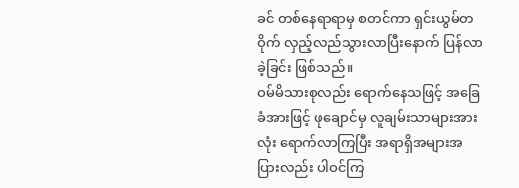ခင် တစ်နေရာရာမှ စတင်ကာ ရှင်းယွမ်တဝိုက် လှည့်လည်သွားလာပြီးနောက် ပြန်လာခဲ့ခြင်း ဖြစ်သည်။
ဝမ်မိသားစုလည်း ရောက်နေသဖြင့် အခြေခံအားဖြင့် ဖုချောင်မှ လူချမ်းသာများအားလုံး ရောက်လာကြပြီး အရာရှိအများအပြားလည်း ပါဝင်ကြ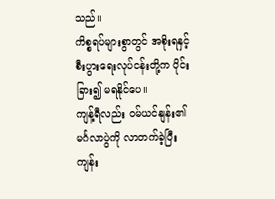သည်။
ကိစ္စရပ်များစွာတွင် အစိုးရနှင့် စီးပွားရေးလုပ်ငန်းတို့က ပိုင်းခြား၍ မရနိုင်ပေ။
ကျန့်ရီလည်း ဝမ်ယင်နျန်း၏ မင်္ဂလာပွဲကို လာတက်ခဲ့ပြီး ကျန်း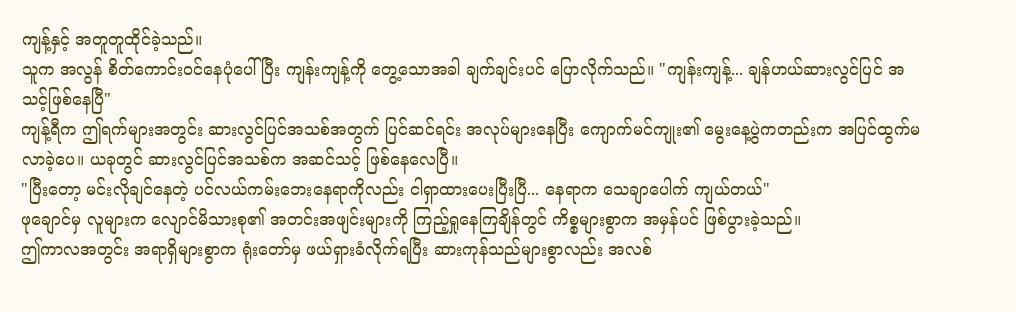ကျန့်နှင့် အတူတူထိုင်ခဲ့သည်။
သူက အလွန် စိတ်ကောင်းဝင်နေပုံပေါ်ပြီး ကျန်းကျန့်ကို တွေ့သောအခါ ချက်ချင်းပင် ပြောလိုက်သည်။ "ကျန်းကျန့်... ချန်ဟယ်ဆားလွင်ပြင် အသင့်ဖြစ်နေပြီ"
ကျန့်ရီက ဤရက်များအတွင်း ဆားလွင်ပြင်အသစ်အတွက် ပြင်ဆင်ရင်း အလုပ်များနေပြီး ကျောက်မင်ကျုး၏ မွေးနေ့ပွဲကတည်းက အပြင်ထွက်မလာခဲ့ပေ။ ယခုတွင် ဆားလွင်ပြင်အသစ်က အဆင်သင့် ဖြစ်နေလေပြီ။
"ပြီးတော့ မင်းလိုချင်နေတဲ့ ပင်လယ်ကမ်းဘေးနေရာကိုလည်း ငါရှာထားပေးပြီးပြီ... နေရာက သေချာပေါက် ကျယ်တယ်"
ဖုချောင်မှ လူများက လျောင်မိသားစု၏ အတင်းအဖျင်းများကို ကြည့်ရှုနေကြချိန်တွင် ကိစ္စများစွာက အမှန်ပင် ဖြစ်ပွားခဲ့သည်။
ဤကာလအတွင်း အရာရှိများစွာက ရုံးတော်မှ ဖယ်ရှားခံလိုက်ရပြီး ဆားကုန်သည်များစွာလည်း အလစ်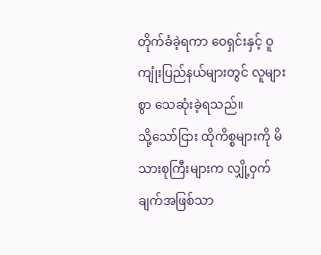တိုက်ခံခဲ့ရကာ ဝေရှင်းနှင့် ဝူကျုံးပြည်နယ်များတွင် လူများစွာ သေဆုံးခဲ့ရသည်။
သို့သော်ငြား ထိုကိစ္စများကို မိသားစုကြီးများက လျှို့ဝှက်ချက်အဖြစ်သာ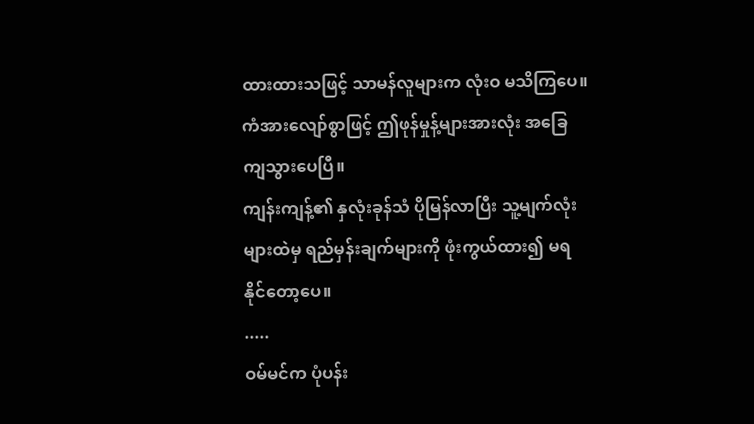ထားထားသဖြင့် သာမန်လူများက လုံးဝ မသိကြပေ။
ကံအားလျော်စွာဖြင့် ဤဖုန်မှုန့်များအားလုံး အခြေကျသွားပေပြီ။
ကျန်းကျန့်၏ နှလုံးခုန်သံ ပိုမြန်လာပြီး သူ့မျက်လုံးများထဲမှ ရည်မှန်းချက်များကို ဖုံးကွယ်ထား၍ မရနိုင်တော့ပေ။
.....
ဝမ်မင်က ပုံပန်း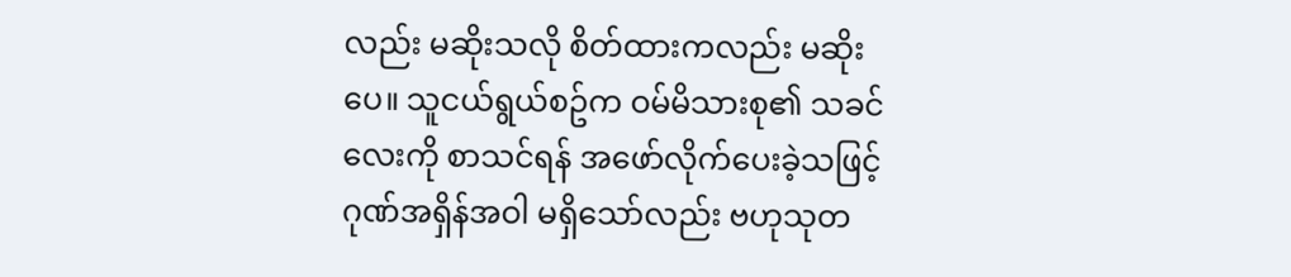လည်း မဆိုးသလို စိတ်ထားကလည်း မဆိုးပေ။ သူငယ်ရွယ်စဥ်က ဝမ်မိသားစု၏ သခင်လေးကို စာသင်ရန် အဖော်လိုက်ပေးခဲ့သဖြင့် ဂုဏ်အရှိန်အဝါ မရှိသော်လည်း ဗဟုသုတ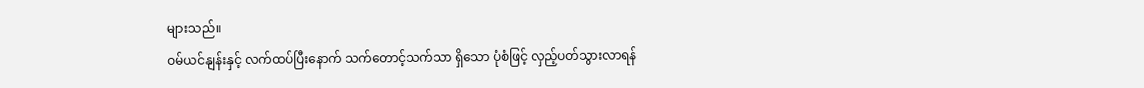များသည်။
ဝမ်ယင်နျန်းနှင့် လက်ထပ်ပြီးနောက် သက်တောင့်သက်သာ ရှိသော ပုံစံဖြင့် လှည့်ပတ်သွားလာရန်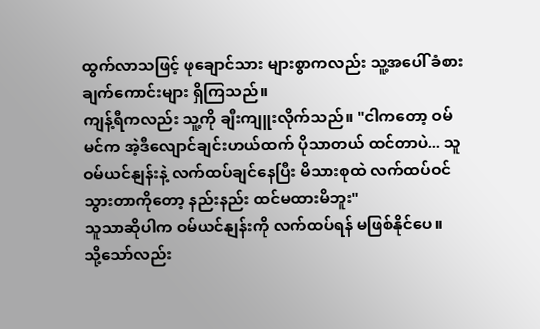ထွက်လာသဖြင့် ဖုချောင်သား များစွာကလည်း သူ့အပေါ် ခံစားချက်ကောင်းများ ရှိကြသည်။
ကျန့်ရီကလည်း သူ့ကို ချီးကျူးလိုက်သည်။ "ငါကတော့ ဝမ်မင်က အဲ့ဒီလျောင်ချင်းဟယ်ထက် ပိုသာတယ် ထင်တာပဲ... သူ ဝမ်ယင်နျန်းနဲ့ လက်ထပ်ချင်နေပြီး မိသားစုထဲ လက်ထပ်ဝင်သွားတာကိုတော့ နည်းနည်း ထင်မထားမိဘူး"
သူသာဆိုပါက ဝမ်ယင်နျန်းကို လက်ထပ်ရန် မဖြစ်နိုင်ပေ။
သို့သော်လည်း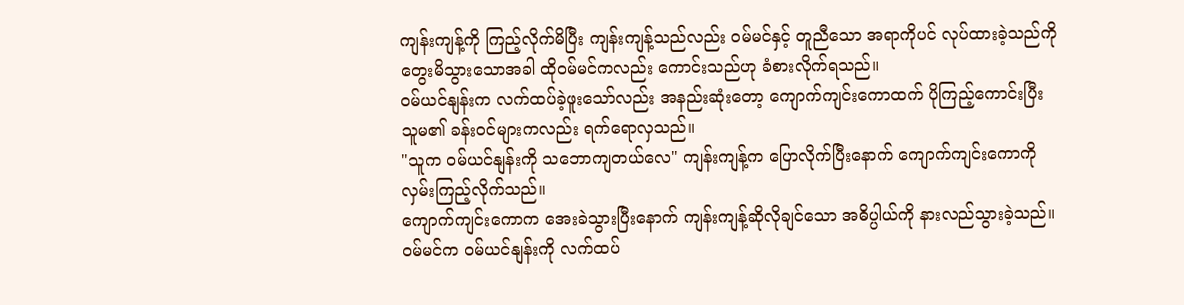ကျန်းကျန့်ကို ကြည့်လိုက်မိပြီး ကျန်းကျန့်သည်လည်း ဝမ်မင်နှင့် တူညီသော အရာကိုပင် လုပ်ထားခဲ့သည်ကို တွေးမိသွားသောအခါ ထိုဝမ်မင်ကလည်း ကောင်းသည်ဟု ခံစားလိုက်ရသည်။
ဝမ်ယင်နျန်းက လက်ထပ်ခဲ့ဖူးသော်လည်း အနည်းဆုံးတော့ ကျောက်ကျင်းကောထက် ပိုကြည့်ကောင်းပြီး သူမ၏ ခန်းဝင်များကလည်း ရက်ရောလှသည်။
"သူက ဝမ်ယင်နျန်းကို သဘောကျတယ်လေ" ကျန်းကျန့်က ပြောလိုက်ပြီးနောက် ကျောက်ကျင်းကောကို လှမ်းကြည့်လိုက်သည်။
ကျောက်ကျင်းကောက အေးခဲသွားပြီးနောက် ကျန်းကျန့်ဆိုလိုချင်သော အဓိပ္ပါယ်ကို နားလည်သွားခဲ့သည်။
ဝမ်မင်က ဝမ်ယင်နျန်းကို လက်ထပ်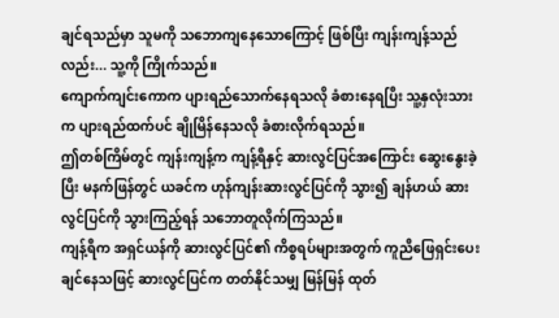ချင်ရသည်မှာ သူမကို သဘောကျနေသောကြောင့် ဖြစ်ပြီး ကျန်းကျန့်သည်လည်း... သူ့ကို ကြိုက်သည်။
ကျောက်ကျင်းကောက ပျားရည်သောက်နေရသလို ခံစားနေရပြီး သူ့နှလုံးသားက ပျားရည်ထက်ပင် ချိုမြိန်နေသလို ခံစားလိုက်ရသည်။
ဤတစ်ကြိမ်တွင် ကျန်းကျန့်က ကျန့်ရီနှင့် ဆားလွင်ပြင်အကြောင်း ဆွေးနွေးခဲ့ပြီး မနက်ဖြန်တွင် ယခင်က ဟုန်ကျန်းဆားလွင်ပြင်ကို သွား၍ ချန်ဟယ် ဆားလွင်ပြင်ကို သွားကြည့်ရန် သဘောတူလိုက်ကြသည်။
ကျန့်ရီက အရှင်ယန်ကို ဆားလွင်ပြင်၏ ကိစ္စရပ်များအတွက် ကူညီဖြေရှင်းပေးချင်နေသဖြင့် ဆားလွင်ပြင်က တတ်နိုင်သမျှ မြန်မြန် ထုတ်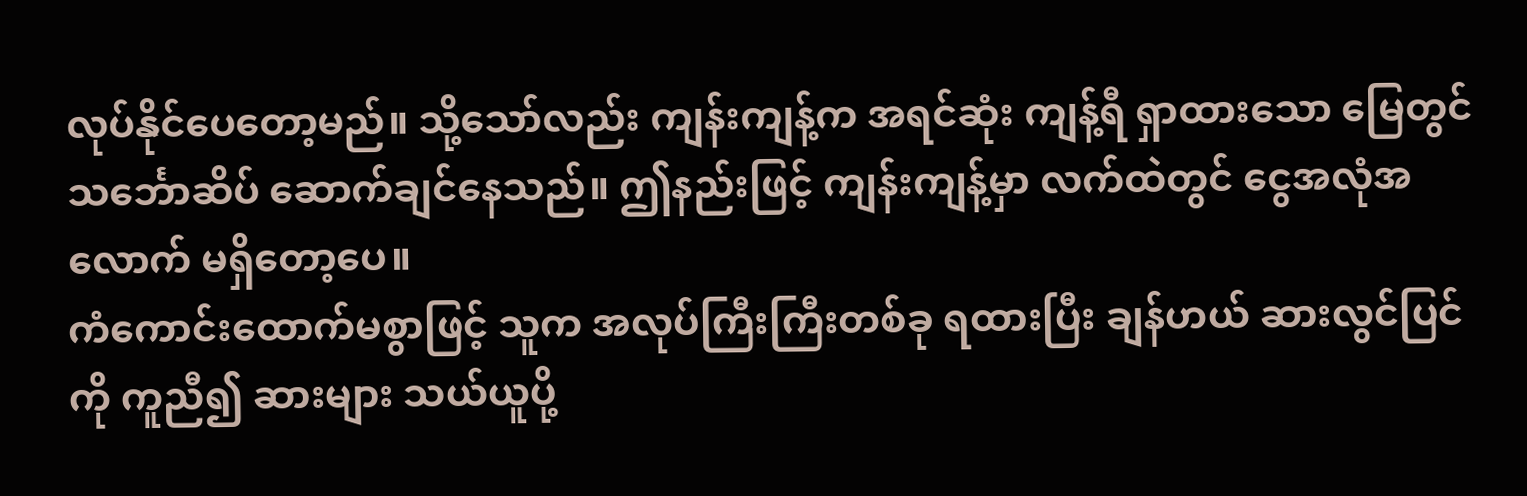လုပ်နိုင်ပေတော့မည်။ သို့သော်လည်း ကျန်းကျန့်က အရင်ဆုံး ကျန့်ရီ ရှာထားသော မြေတွင် သင်္ဘောဆိပ် ဆောက်ချင်နေသည်။ ဤနည်းဖြင့် ကျန်းကျန့်မှာ လက်ထဲတွင် ငွေအလုံအလောက် မရှိတော့ပေ။
ကံကောင်းထောက်မစွာဖြင့် သူက အလုပ်ကြီးကြီးတစ်ခု ရထားပြီး ချန်ဟယ် ဆားလွင်ပြင်ကို ကူညီ၍ ဆားများ သယ်ယူပို့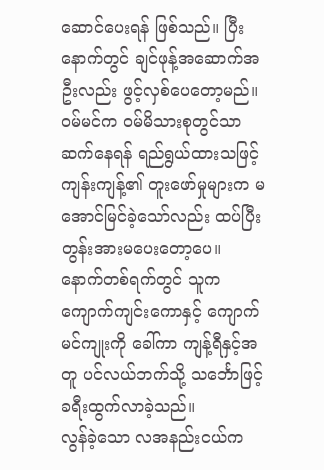ဆောင်ပေးရန် ဖြစ်သည်။ ပြီးနောက်တွင် ချင်ဖုန့်အဆောက်အဦးလည်း ဖွင့်လှစ်ပေတော့မည်။
ဝမ်မင်က ဝမ်မိသားစုတွင်သာ ဆက်နေရန် ရည်ရွယ်ထားသဖြင့် ကျန်းကျန့်၏ တူးဖော်မှုများက မအောင်မြင်ခဲ့သော်လည်း ထပ်ပြီး တွန်းအားမပေးတော့ပေ။ နောက်တစ်ရက်တွင် သူက ကျောက်ကျင်းကောနှင့် ကျောက်မင်ကျုးကို ခေါ်ကာ ကျန့်ရီနှင့်အတူ ပင်လယ်ဘက်သို့ သင်္ဘောဖြင့် ခရီးထွက်လာခဲ့သည်။
လွန်ခဲ့သော လအနည်းငယ်က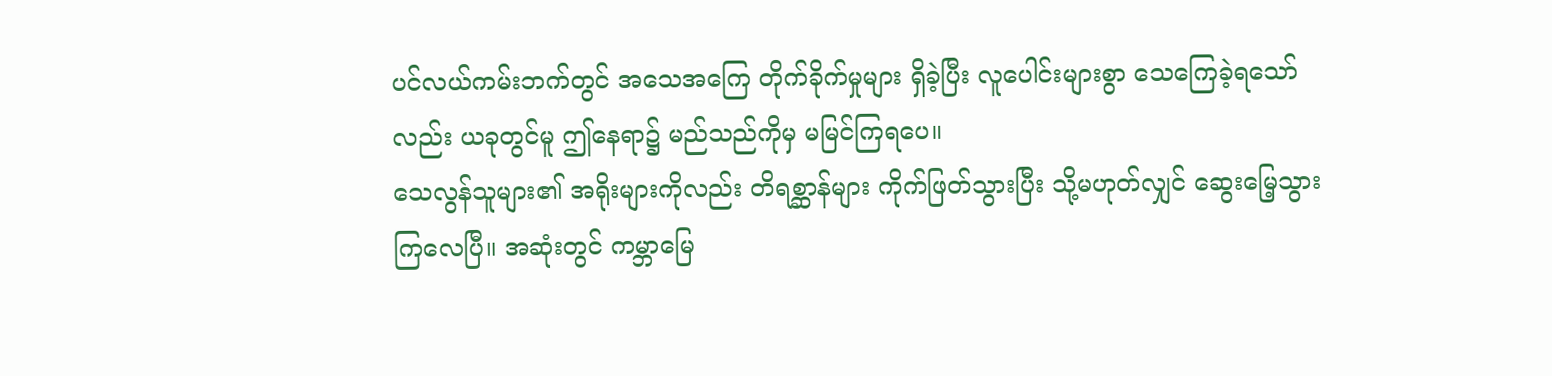ပင်လယ်ကမ်းဘက်တွင် အသေအကြေ တိုက်ခိုက်မှုများ ရှိခဲ့ပြီး လူပေါင်းများစွာ သေကြေခဲ့ရသော်လည်း ယခုတွင်မူ ဤနေရာ၌ မည်သည်ကိုမှ မမြင်ကြရပေ။
သေလွန်သူများ၏ အရိုးများကိုလည်း တိရစ္ဆာန်များ ကိုက်ဖြတ်သွားပြီး သို့မဟုတ်လျှင် ဆွေးမြေ့သွားကြလေပြီ။ အဆုံးတွင် ကမ္ဘာမြေ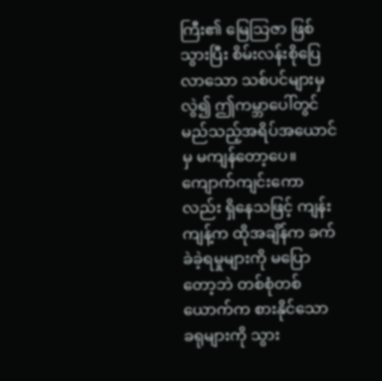ကြီး၏ မြေသြဇာ ဖြစ်သွားပြီး စိမ်းလန်းစိုပြေလာသော သစ်ပင်များမှ လွဲ၍ ဤကမ္ဘာပေါ်တွင် မည်သည့်အရိပ်အယောင်မှ မကျန်တော့ပေ။
ကျောက်ကျင်းကောလည်း ရှိနေသဖြင့် ကျန်းကျန့်က ထိုအချိန်က ခက်ခဲခဲ့ရမှုများကို မပြောတော့ဘဲ တစ်စုံတစ်ယောက်က စားနိုင်သော ခရုများကို သွား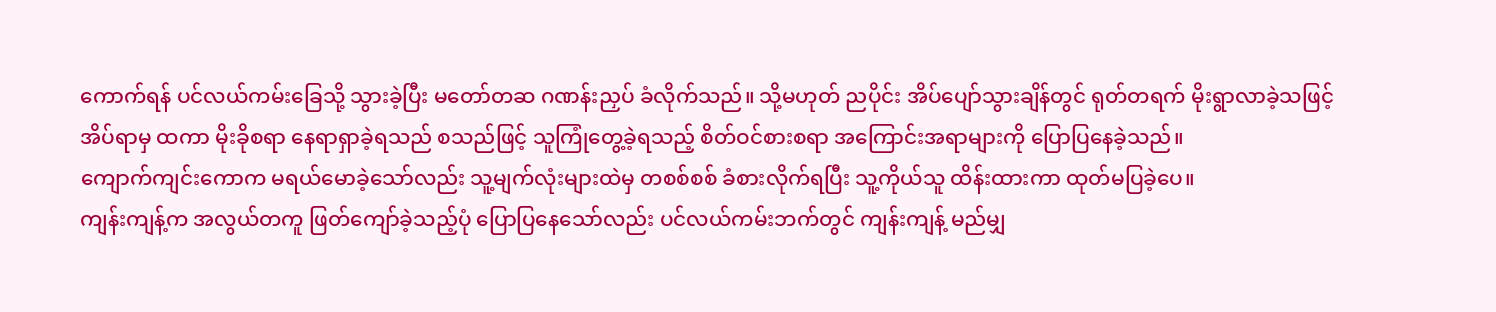ကောက်ရန် ပင်လယ်ကမ်းခြေသို့ သွားခဲ့ပြီး မတော်တဆ ဂဏန်းညှပ် ခံလိုက်သည်။ သို့မဟုတ် ညပိုင်း အိပ်ပျော်သွားချိန်တွင် ရုတ်တရက် မိုးရွာလာခဲ့သဖြင့် အိပ်ရာမှ ထကာ မိုးခိုစရာ နေရာရှာခဲ့ရသည် စသည်ဖြင့် သူကြုံတွေ့ခဲ့ရသည့် စိတ်ဝင်စားစရာ အကြောင်းအရာများကို ပြောပြနေခဲ့သည်။
ကျောက်ကျင်းကောက မရယ်မောခဲ့သော်လည်း သူ့မျက်လုံးများထဲမှ တစစ်စစ် ခံစားလိုက်ရပြီး သူ့ကိုယ်သူ ထိန်းထားကာ ထုတ်မပြခဲ့ပေ။
ကျန်းကျန့်က အလွယ်တကူ ဖြတ်ကျော်ခဲ့သည့်ပုံ ပြောပြနေသော်လည်း ပင်လယ်ကမ်းဘက်တွင် ကျန်းကျန့် မည်မျှ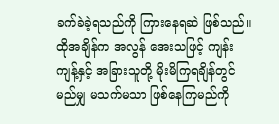ခက်ခဲခဲ့ရသည်ကို ကြားနေရဆဲ ဖြစ်သည်။ ထိုအချိန်က အလွန် အေးသဖြင့် ကျန်းကျန့်နှင့် အခြားသူတို့ မိုးမိကြရချိန်တွင် မည်မျှ မသက်မသာ ဖြစ်နေကြမည်ကို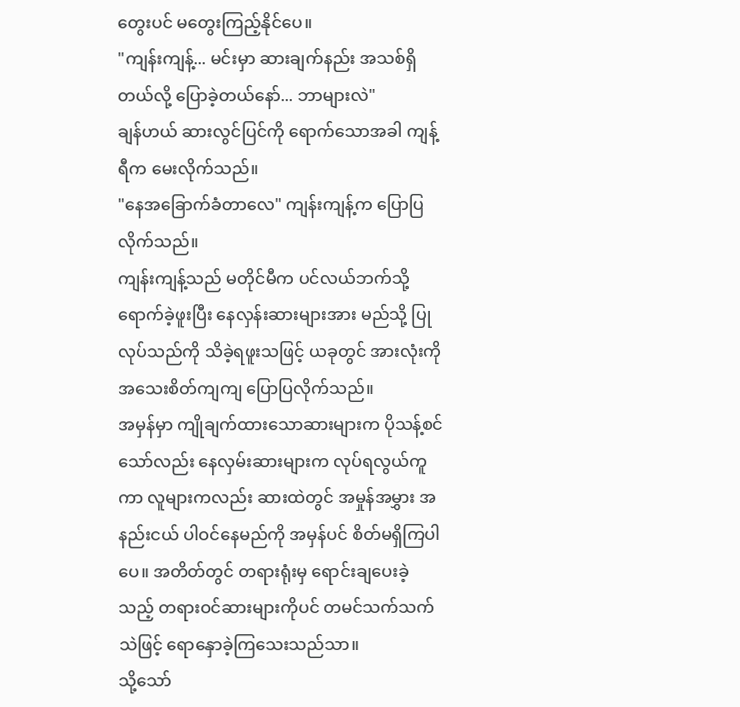တွေးပင် မတွေးကြည့်နိုင်ပေ။
"ကျန်းကျန့်... မင်းမှာ ဆားချက်နည်း အသစ်ရှိတယ်လို့ ပြောခဲ့တယ်နော်... ဘာများလဲ"
ချန်ဟယ် ဆားလွင်ပြင်ကို ရောက်သောအခါ ကျန့်ရီက မေးလိုက်သည်။
"နေအခြောက်ခံတာလေ" ကျန်းကျန့်က ပြောပြလိုက်သည်။
ကျန်းကျန့်သည် မတိုင်မီက ပင်လယ်ဘက်သို့ ရောက်ခဲ့ဖူးပြီး နေလှန်းဆားများအား မည်သို့ ပြုလုပ်သည်ကို သိခဲ့ရဖူးသဖြင့် ယခုတွင် အားလုံးကို အသေးစိတ်ကျကျ ပြောပြလိုက်သည်။
အမှန်မှာ ကျိုချက်ထားသောဆားများက ပိုသန့်စင်သော်လည်း နေလှမ်းဆားများက လုပ်ရလွယ်ကူကာ လူများကလည်း ဆားထဲတွင် အမှုန်အမွှား အနည်းငယ် ပါဝင်နေမည်ကို အမှန်ပင် စိတ်မရှိကြပါပေ။ အတိတ်တွင် တရားရုံးမှ ရောင်းချပေးခဲ့သည့် တရားဝင်ဆားများကိုပင် တမင်သက်သက် သဲဖြင့် ရောနှောခဲ့ကြသေးသည်သာ။
သို့သော်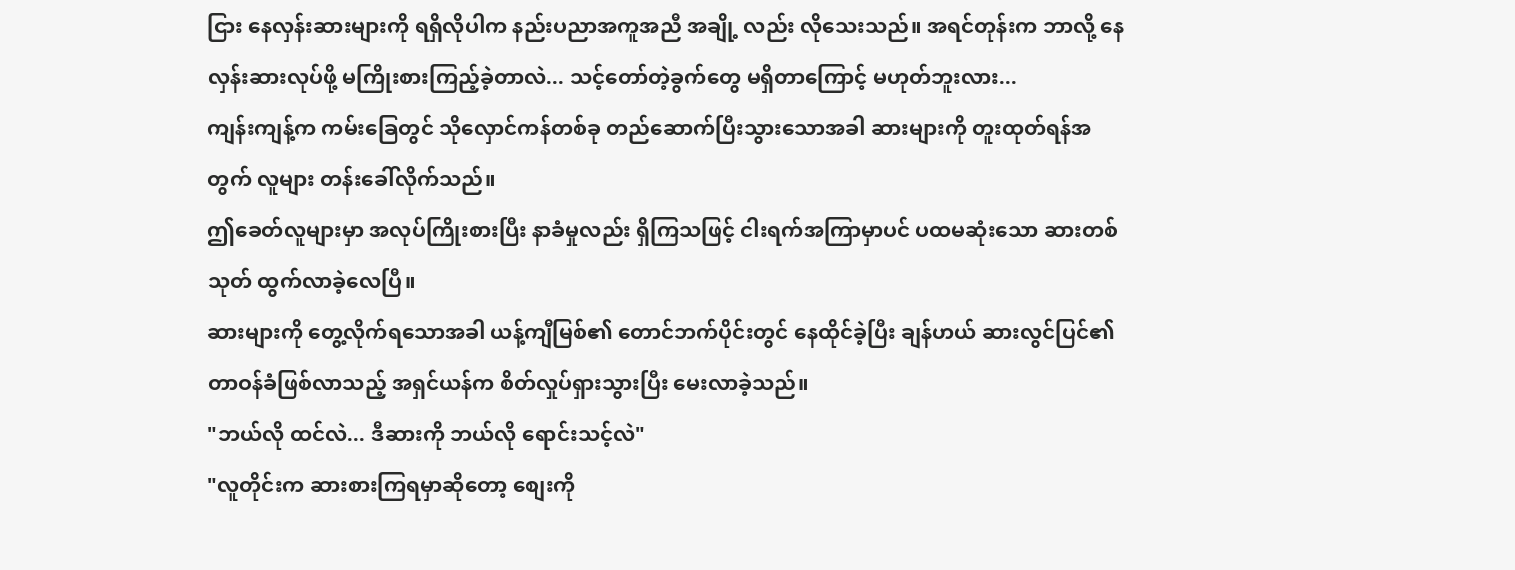ငြား နေလှန်းဆားများကို ရရှိလိုပါက နည်းပညာအကူအညီ အချို့ လည်း လိုသေးသည်။ အရင်တုန်းက ဘာလို့ နေလှန်းဆားလုပ်ဖို့ မကြိုးစားကြည့်ခဲ့တာလဲ... သင့်တော်တဲ့ခွက်တွေ မရှိတာကြောင့် မဟုတ်ဘူးလား...
ကျန်းကျန့်က ကမ်းခြေတွင် သိုလှောင်ကန်တစ်ခု တည်ဆောက်ပြီးသွားသောအခါ ဆားများကို တူးထုတ်ရန်အတွက် လူများ တန်းခေါ်လိုက်သည်။
ဤခေတ်လူများမှာ အလုပ်ကြိုးစားပြီး နာခံမှုလည်း ရှိကြသဖြင့် ငါးရက်အကြာမှာပင် ပထမဆုံးသော ဆားတစ်သုတ် ထွက်လာခဲ့လေပြီ။
ဆားများကို တွေ့လိုက်ရသောအခါ ယန့်ကျီမြစ်၏ တောင်ဘက်ပိုင်းတွင် နေထိုင်ခဲ့ပြီး ချန်ဟယ် ဆားလွင်ပြင်၏ တာဝန်ခံဖြစ်လာသည့် အရှင်ယန်က စိတ်လှုပ်ရှားသွားပြီး မေးလာခဲ့သည်။
"ဘယ်လို ထင်လဲ... ဒီဆားကို ဘယ်လို ရောင်းသင့်လဲ"
"လူတိုင်းက ဆားစားကြရမှာဆိုတော့ စျေးကို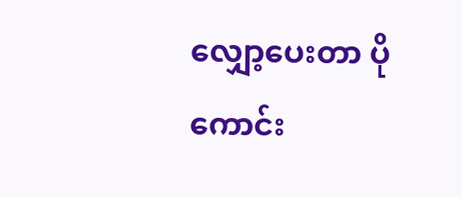လျှော့ပေးတာ ပိုကောင်း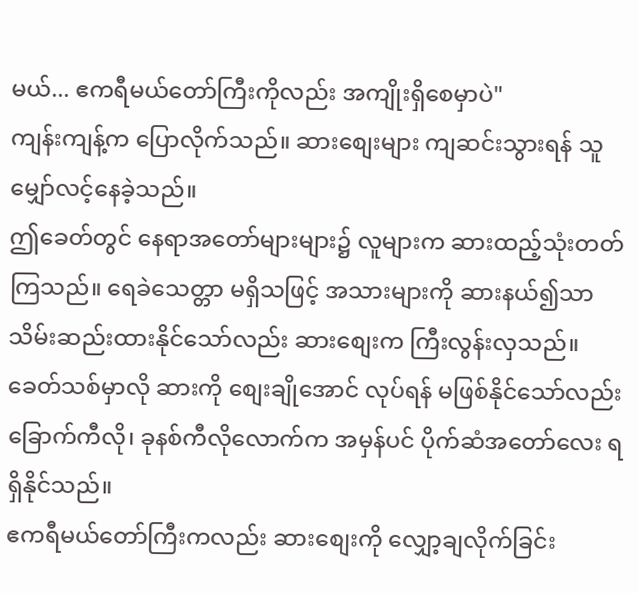မယ်... ဧကရီမယ်တော်ကြီးကိုလည်း အကျိုးရှိစေမှာပဲ"
ကျန်းကျန့်က ပြောလိုက်သည်။ ဆားစျေးများ ကျဆင်းသွားရန် သူမျှော်လင့်နေခဲ့သည်။
ဤခေတ်တွင် နေရာအတော်များများ၌ လူများက ဆားထည့်သုံးတတ်ကြသည်။ ရေခဲသေတ္တာ မရှိသဖြင့် အသားများကို ဆားနယ်၍သာ သိမ်းဆည်းထားနိုင်သော်လည်း ဆားစျေးက ကြီးလွန်းလှသည်။
ခေတ်သစ်မှာလို ဆားကို စျေးချိုအောင် လုပ်ရန် မဖြစ်နိုင်သော်လည်း ခြောက်ကီလို၊ ခုနစ်ကီလိုလောက်က အမှန်ပင် ပိုက်ဆံအတော်လေး ရရှိနိုင်သည်။
ဧကရီမယ်တော်ကြီးကလည်း ဆားစျေးကို လျှော့ချလိုက်ခြင်း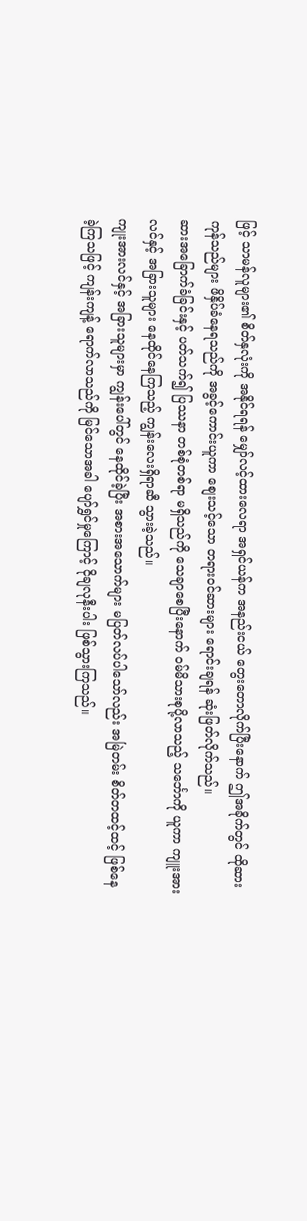ဖြင့် သာမန်လူများ၏ စိတ်နှလုံးကို အနိုင်ရရန် မျှော်လင့်ထားလေရာ အရှင်ယန်က အနည်းငယ် တွေးတောလိုက်ပြီးနောက် ဤအခိုက်တွင် ထိုဆားကုန်သည်များ ဖိနှိပ်ခံနေရသည်ကို အခွင့်ကောင်းယူကာ စျေးသင့်သော တရားဝင်ဆားများ ရောင်းချရန် ဆုံးဖြတ်လိုက်သည်။
ဆားအခြောက်ခံခြင်းနှင့် ပတ်သက်၍ ပြဿနာ တစ်စုံတစ်ရာ မရှိသည်ကို သေချာစေပြီးနောက် ဝမ်မိသားစုပို့လာသည့် သင်္ဘောကို ယူကာ ကျူးအားလင်နှင့် အခြားသူများ နေထိုင်နေကြသည့် ကျွန်းလေးရှိရာဆီ သွားခဲ့သည်။
ကျုးအားလင်နှင့် အခြားသူများမှာ ကျွန်းပေါ်တွင် နေထိုင်ခဲ့ပြီး အစားအသောက်များ မပြတ်လပ်ပါသော်လည်း အမြဲတမ်း စိတ်တထင့်ထင့် ဖြစ်နေခဲ့ကြသဖြင့် ကျန်းကျန့် ရောက်လာသည်ကို မြင်သောအခါ ပျော်ရွှင်မှုကြောင့် ငိုချလုနီးပါး ဖြစ်သွားကြသည်။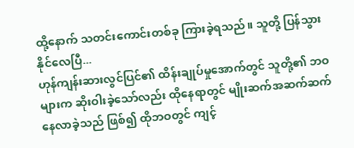ထို့နောက် သတင်းကောင်းတစ်ခု ကြားခဲ့ရသည်။ သူတို့ ပြန်သွားနိုင်လေပြီ...
ဟုန်ကျန်းဆားလွင်ပြင်၏ ထိန်းချုပ်မှုအောက်တွင် သူတို့၏ ဘဝများက ဆိုးဝါးခဲ့သော်လည်း ထိုနေရာတွင် မျိုးဆက်အဆက်ဆက် နေလာခဲ့သည် ဖြစ်၍ ထိုဘဝတွင် ကျင့်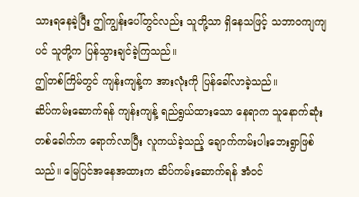သားရနေခဲ့ပြီး ဤကျွန်းပေါ်တွင်လည်း သူတို့သာ ရှိနေသဖြင့် သဘာဝကျကျပင် သူတို့က ပြန်သွားချင်ခဲ့ကြသည်။
ဤတစ်ကြိမ်တွင် ကျန်းကျန့်က အားလုံးကို ပြန်ခေါ်လာခဲ့သည်။
ဆိပ်ကမ်းဆောက်ရန် ကျန်းကျန့် ရည်ရွယ်ထားသော နေရာက သူနောက်ဆုံးတစ်ခေါက်က ရောက်လာပြီး လူကယ်ခဲ့သည့် ချောက်ကမ်းပါးဘေးရွာဖြစ်သည်။ မြေပြင်အနေအထားက ဆိပ်ကမ်းဆောက်ရန် အံဝင်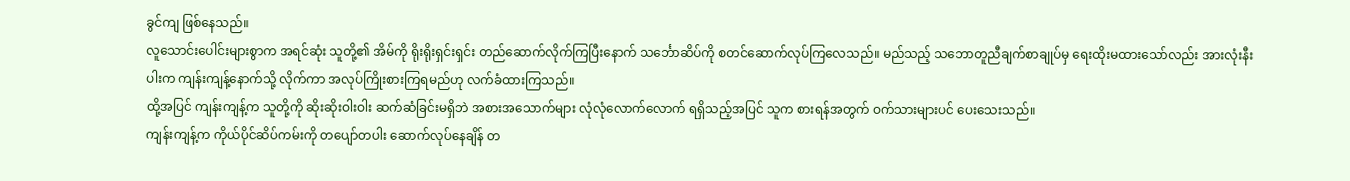ခွင်ကျ ဖြစ်နေသည်။
လူသောင်းပေါင်းများစွာက အရင်ဆုံး သူတို့၏ အိမ်ကို ရိုးရိုးရှင်းရှင်း တည်ဆောက်လိုက်ကြပြီးနောက် သင်္ဘောဆိပ်ကို စတင်ဆောက်လုပ်ကြလေသည်။ မည်သည့် သဘောတူညီချက်စာချုပ်မှ ရေးထိုးမထားသော်လည်း အားလုံးနီးပါးက ကျန်းကျန့်နောက်သို့ လိုက်ကာ အလုပ်ကြိုးစားကြရမည်ဟု လက်ခံထားကြသည်။
ထို့အပြင် ကျန်းကျန့်က သူတို့ကို ဆိုးဆိုးဝါးဝါး ဆက်ဆံခြင်းမရှိဘဲ အစားအသောက်များ လုံလုံလောက်လောက် ရရှိသည့်အပြင် သူက စားရန်အတွက် ဝက်သားများပင် ပေးသေးသည်။
ကျန်းကျန့်က ကိုယ်ပိုင်ဆိပ်ကမ်းကို တပျော်တပါး ဆောက်လုပ်နေချိန် တ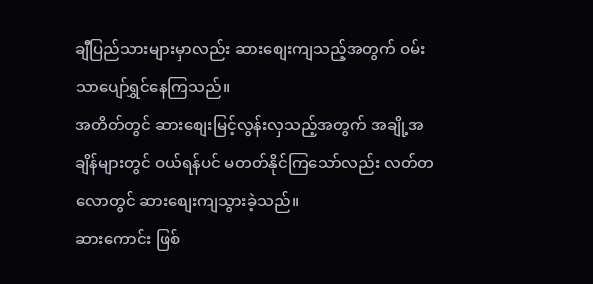ချီပြည်သားများမှာလည်း ဆားစျေးကျသည့်အတွက် ဝမ်းသာပျော်ရွှင်နေကြသည်။
အတိတ်တွင် ဆားစျေးမြင့်လွန်းလှသည့်အတွက် အချို့အချိန်များတွင် ဝယ်ရန်ပင် မတတ်နိုင်ကြသော်လည်း လတ်တလောတွင် ဆားစျေးကျသွားခဲ့သည်။
ဆားကောင်း ဖြစ်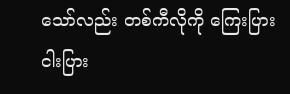သော်လည်း တစ်ကီလိုကို ကြေးပြား ငါးပြား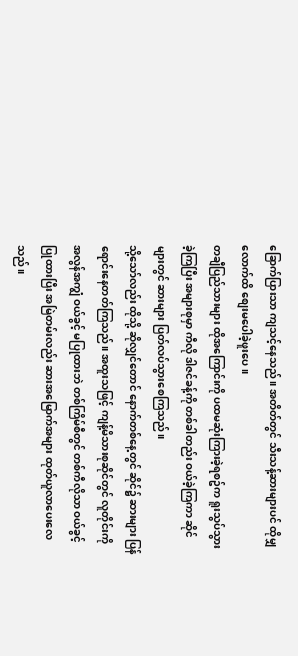ခြောက်ပြားသာ ကျသင့်နေသည်။ အတိတ်တွင် သီးသန့်ဆားများပင် ထိုမျှလောက်ထိ စျေးမပေါခဲ့ဖူးပေ။
တချီပြည်သားများ ထိုအကြောင်းကို ပထမဆုံးကြားခဲ့ရစဥ်က ရူးသွပ်သွားခဲ့ကြပြီး အများစုမှာ ကီလို ဒါဇင်ခန့်ကို တစ်ခါတည်း ဝယ်ခဲ့ကြကာ ဆိုင်များတွင် ဆားများ ပြတ်လပ်သွားစေကြသည်။
သို့သော်လည်း ထိုသို့ ဆိုလျှင်တောင် နောက်တစ်နေ့တွင် ဆိုင်၌ ဆားများ ပြန်ရောင်းနေတတ်ကြသည်။ အထူးသဖြင့် ကျန့်မိသားစုဆိုင်တွင် လူတိုင်းကို အလွန်အကျွံ ဝယ်ခွင့် မပြုထားဘဲ တစ်ကြိမ်စီတွင် တစ်ကီလိုသာ ဝယ်ခွင့်ပြုထားပြီး အမြဲတမ်းလည်း ဆားအမြောက်အများ ထုတ်ယူလာပေးလေသည်။